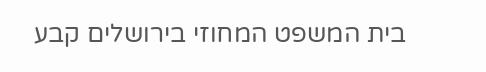בית המשפט המחוזי בירושלים קבע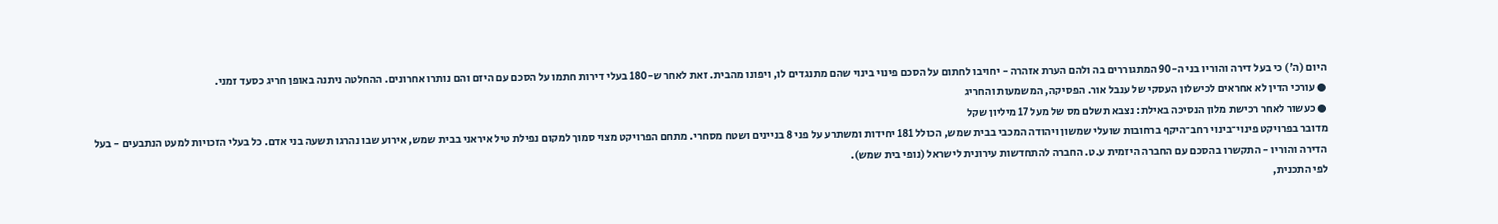היום (ה') כי בעל דירה והוריו בני ה-90 המתגוררים בה ולהם הערת אזהרה - יחויבו לחתום על הסכם פינוי בינוי שהם מתנגדים לו, ויפונו מהבית. זאת לאחר ש-180 בעלי דירות חתמו על הסכם עם היזם והם נותרו אחרונים. ההחלטה ניתנה באופן חריג כסעד זמני.
● עורכי הדין לא אחראים לכישלון העסקי של ענבל אור. הפסיקה, המשמעות והחריג
● כעשור לאחר רכישת מלון הנסיכה באילת: נצבא תשלם מס של מעל 17 מיליון שקל
מדובר בפרויקט פינוי־בינוי רחב־היקף ברחובות שועלי שמשון ויהודה המכבי בבית שמש, הכולל 181 יחידות ומשתרע על פני 8 בניינים ושטח מסחרי. מתחם הפרויקט מצוי סמוך למקום נפילת טיל איראני בבית שמש, אירוע שבו נהרגו תשעה בני אדם. כל בעלי הזכויות למעט הנתבעים - בעל הדירה והוריו - התקשרו בהסכם עם החברה היזמית ע.ט. החברה להתחדשות עירונית לישראל (נופי בית שמש).
לפי התכנית,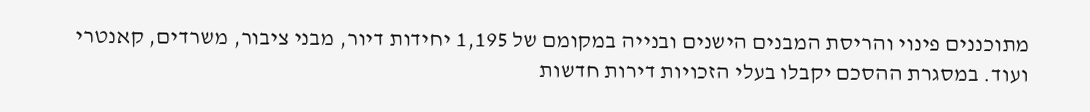מתוכננים פינוי והריסת המבנים הישנים ובנייה במקומם של 1,195 יחידות דיור, מבני ציבור, משרדים, קאנטרי ועוד. במסגרת ההסכם יקבלו בעלי הזכויות דירות חדשות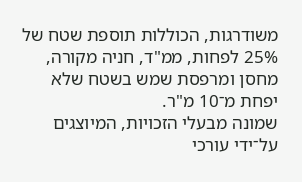משודרגות, הכוללות תוספת שטח של 25% לפחות, ממ"ד, חניה מקורה, מחסן ומרפסת שמש בשטח שלא יפחת מ־10 מ"ר.
שמונה מבעלי הזכויות, המיוצגים על־ידי עורכי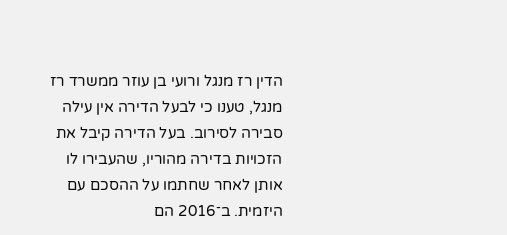הדין רז מנגל ורועי בן עוזר ממשרד רז מנגל, טענו כי לבעל הדירה אין עילה סבירה לסירוב. בעל הדירה קיבל את הזכויות בדירה מהוריו, שהעבירו לו אותן לאחר שחתמו על ההסכם עם היזמית. ב־2016 הם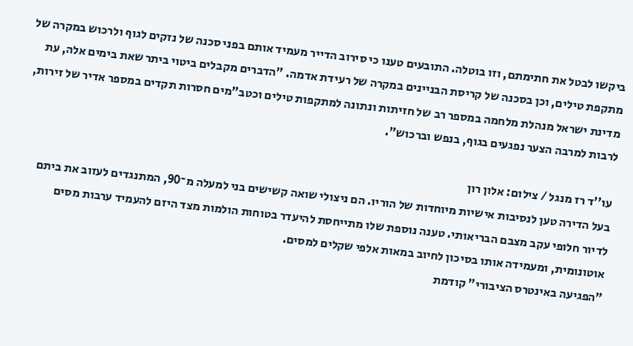ביקשו לבטל את חתימתם, וזו בוטלה. התובעים טענו כי סירוב הדייר מעמיד אותם בפני סכנה של נזקים לגוף ולרכוש במקרה של מתקפת טילים, וכן בסכנה של קריסת הבניינים במקרה של רעידת אדמה. "הדברים מקבלים ביטוי ביתר שאת בימים אלה, עת מדינת ישראל מנהלת מלחמה במספר רב של חזיתות ונתונה למתקפות טילים וכטב"מים חסרות תקדים במספר אדיר של זירות, לרבות למרבה הצער נפגעים בגוף, בנפש וברכוש".

עו''ד רז מנגל / צילום: אלון רון
בעל הדירה טען לנסיבות אישיות מיוחדות של הוריו. הם ניצולי שואה קשישים בני למעלה מ־90, המתנגדים לעזוב את ביתם לדיור חלופי עקב מצבם הבריאותי. טענה נוספת שלו מתייחסת להיעדר בטוחות הולמות מצד היזם להעמיד ערבות מסים אוטונומית, ומעמידה אותו בסיכון לחיוב במאות אלפי שקלים למסים.
"הפגיעה באינטרס הציבורי" קודמת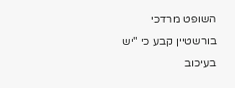השופט מרדכי בורשטיין קבע כי "יש בעיכוב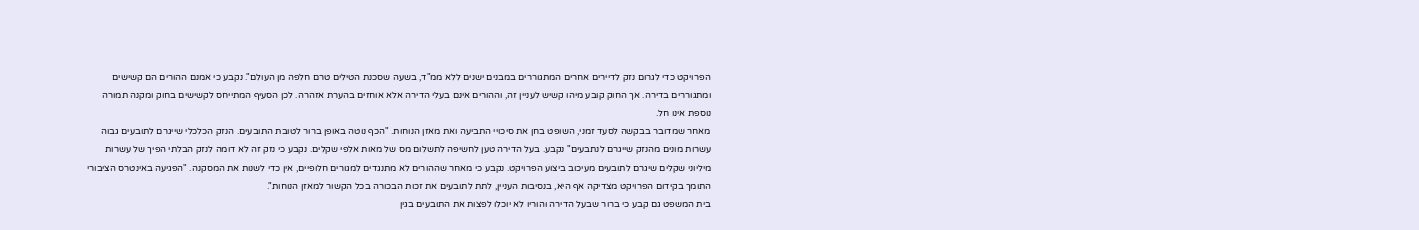הפרויקט כדי לגרום נזק לדיירים אחרים המתגוררים במבנים ישנים ללא ממ"ד, בשעה שסכנת הטילים טרם חלפה מן העולם". נקבע כי אמנם ההורים הם קשישים ומתגוררים בדירה. אך החוק קובע מיהו קשיש לעניין זה, וההורים אינם בעלי הדירה אלא אוחזים בהערת אזהרה. לכן הסעיף המתייחס לקשישים בחוק ומקנה תמורה נוספת אינו חל.
מאחר שמדובר בבקשה לסעד זמני, השופט בחן את סיכויי התביעה ואת מאזן הנוחות. "הכף נוטה באופן ברור לטובת התובעים. הנזק הכלכלי שייגרם לתובעים גבוה עשרות מונים מהנזק שייגרם לנתבעים" נקבע. בעל הדירה טען לחשיפה לתשלום מס של מאות אלפי שקלים. נקבע כי נזק זה לא דומה לנזק הבלתי הפיך של עשרות מיליוני שקלים שיגרם לתובעים מעיכוב ביצוע הפרויקט. נקבע כי מאחר שההורים לא מתנגדים למגורים חלופיים, אין כדי לשנות את המסקנה. "הפגיעה באינטרס הציבורי התומך בקידום הפרויקט מצדיקה אף היא, בנסיבות העניין, לתת לתובעים את זכות הבכורה בכל הקשור למאזן הנוחות".
בית המשפט גם קבע כי ברור שבעל הדירה והוריו לא יוכלו לפצות את התובעים בגין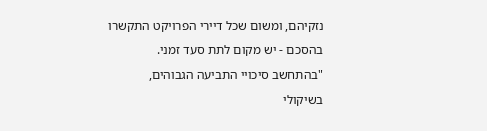נזקיהם, ומשום שכל דיירי הפרויקט התקשרו בהסכם - יש מקום לתת סעד זמני. "בהתחשב סיכויי התביעה הגבוהים, בשיקולי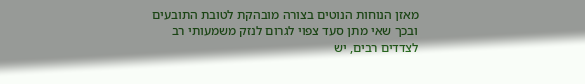מאזן הנוחות הנוטים בצורה מובהקת לטובת התובעים ובכך שאי מתן סעד צפוי לגרום לנזק משמעותי רב לצדדים רבים, יש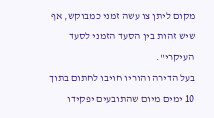מקום ליתן צו עשה זמני כמבוקש, אף שיש זהות בין הסעד הזמני לסעד העיקרי".
בעל הדירה והוריו חויבו לחתום בתוך 10 ימים מיום שהתובעים יפקידו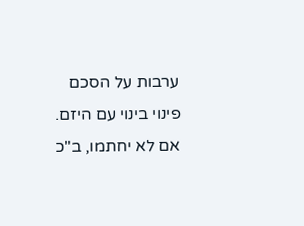ערבות על הסכם פינוי בינוי עם היזם. אם לא יחתמו, ב"כ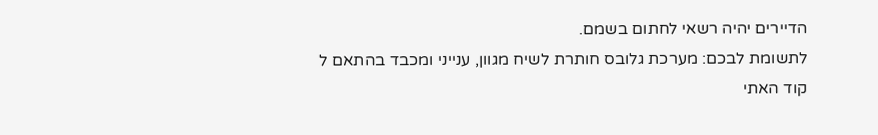הדיירים יהיה רשאי לחתום בשמם.
לתשומת לבכם: מערכת גלובס חותרת לשיח מגוון, ענייני ומכבד בהתאם ל
קוד האתי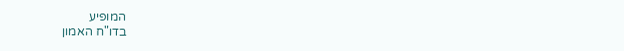המופיע
בדו"ח האמון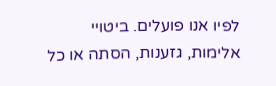לפיו אנו פועלים. ביטויי אלימות, גזענות, הסתה או כל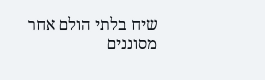שיח בלתי הולם אחר מסוננים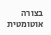בצורה
אוטומטית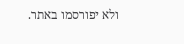ולא יפורסמו באתר.